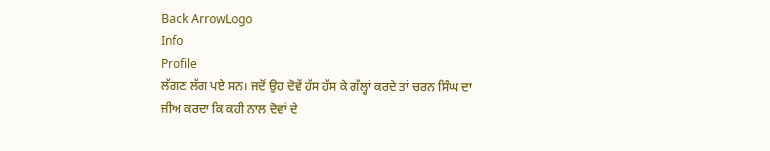Back ArrowLogo
Info
Profile
ਲੱਗਣ ਲੱਗ ਪਏ ਸਨ। ਜਦੋਂ ਉਹ ਦੋਵੇਂ ਹੱਸ ਹੱਸ ਕੇ ਗੱਲ੍ਹਾਂ ਕਰਦੇ ਤਾਂ ਚਰਨ ਸਿੰਘ ਦਾ ਜੀਅ ਕਰਦਾ ਕਿ ਕਹੀ ਨਾਲ ਦੋਵਾਂ ਦੇ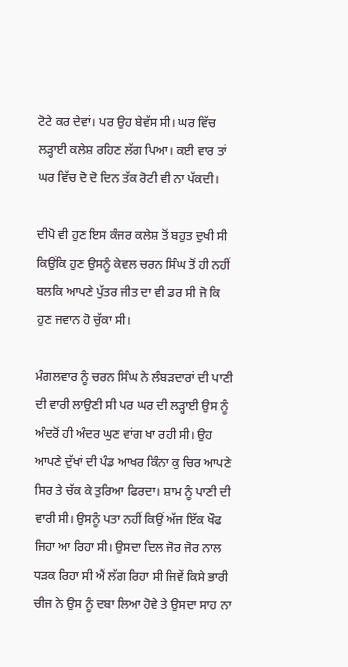ਟੋਟੇ ਕਰ ਦੇਵਾਂ। ਪਰ ਉਹ ਬੇਵੱਸ ਸੀ। ਘਰ ਵਿੱਚ ਲੜ੍ਹਾਈ ਕਲੇਸ਼ ਰਹਿਣ ਲੱਗ ਪਿਆ। ਕਈ ਵਾਰ ਤਾਂ ਘਰ ਵਿੱਚ ਦੋ ਦੋ ਦਿਨ ਤੱਕ ਰੋਟੀ ਵੀ ਨਾ ਪੱਕਦੀ।

ਦੀਪੋ ਵੀ ਹੁਣ ਇਸ ਕੰਜਰ ਕਲੇਸ਼ ਤੋਂ ਬਹੁਤ ਦੁਖੀ ਸੀ ਕਿਉਂਕਿ ਹੁਣ ਉਸਨੂੰ ਕੇਵਲ ਚਰਨ ਸਿੰਘ ਤੋਂ ਹੀ ਨਹੀਂ ਬਲਕਿ ਆਪਣੇ ਪੁੱਤਰ ਜੀਤ ਦਾ ਵੀ ਡਰ ਸੀ ਜੋ ਕਿ ਹੁਣ ਜਵਾਨ ਹੋ ਚੁੱਕਾ ਸੀ।

ਮੰਗਲਵਾਰ ਨੂੰ ਚਰਨ ਸਿੰਘ ਨੇ ਲੰਬੜਦਾਰਾਂ ਦੀ ਪਾਣੀ ਦੀ ਵਾਰੀ ਲਾਉਣੀ ਸੀ ਪਰ ਘਰ ਦੀ ਲੜ੍ਹਾਈ ਉਸ ਨੂੰ ਅੰਦਰੋਂ ਹੀ ਅੰਦਰ ਘੁਣ ਵਾਂਗ ਖਾ ਰਹੀ ਸੀ। ਉਹ ਆਪਣੇ ਦੁੱਖਾਂ ਦੀ ਪੰਡ ਆਖਰ ਕਿੰਨਾ ਕੁ ਚਿਰ ਆਪਣੇ ਸਿਰ ਤੇ ਚੱਕ ਕੇ ਤੁਰਿਆ ਫਿਰਦਾ। ਸ਼ਾਮ ਨੂੰ ਪਾਣੀ ਦੀ ਵਾਰੀ ਸੀ। ਉਸਨੂੰ ਪਤਾ ਨਹੀਂ ਕਿਉਂ ਅੱਜ ਇੱਕ ਖੌਫ ਜਿਹਾ ਆ ਰਿਹਾ ਸੀ। ਉਸਦਾ ਦਿਲ ਜੋਰ ਜੋਰ ਨਾਲ ਧੜਕ ਰਿਹਾ ਸੀ ਐਂ ਲੱਗ ਰਿਹਾ ਸੀ ਜਿਵੇਂ ਕਿਸੇ ਭਾਰੀ ਚੀਜ ਨੇ ਉਸ ਨੂੰ ਦਬਾ ਲਿਆ ਹੋਵੇ ਤੇ ਉਸਦਾ ਸਾਹ ਨਾ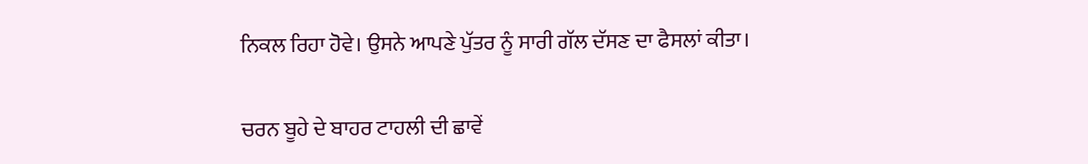ਨਿਕਲ ਰਿਹਾ ਹੋਵੇ। ਉਸਨੇ ਆਪਣੇ ਪੁੱਤਰ ਨੂੰ ਸਾਰੀ ਗੱਲ ਦੱਸਣ ਦਾ ਫੈਸਲਾਂ ਕੀਤਾ।

ਚਰਨ ਬੂਹੇ ਦੇ ਬਾਹਰ ਟਾਹਲੀ ਦੀ ਛਾਵੇਂ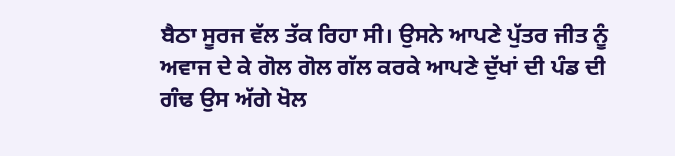ਬੈਠਾ ਸੂਰਜ ਵੱਲ ਤੱਕ ਰਿਹਾ ਸੀ। ਉਸਨੇ ਆਪਣੇ ਪੁੱਤਰ ਜੀਤ ਨੂੰ ਅਵਾਜ ਦੇ ਕੇ ਗੋਲ ਗੋਲ ਗੱਲ ਕਰਕੇ ਆਪਣੇ ਦੁੱਖਾਂ ਦੀ ਪੰਡ ਦੀ ਗੰਢ ਉਸ ਅੱਗੇ ਖੋਲ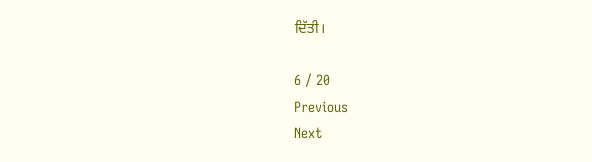ਦਿੱਤੀ।

6 / 20
Previous
Next